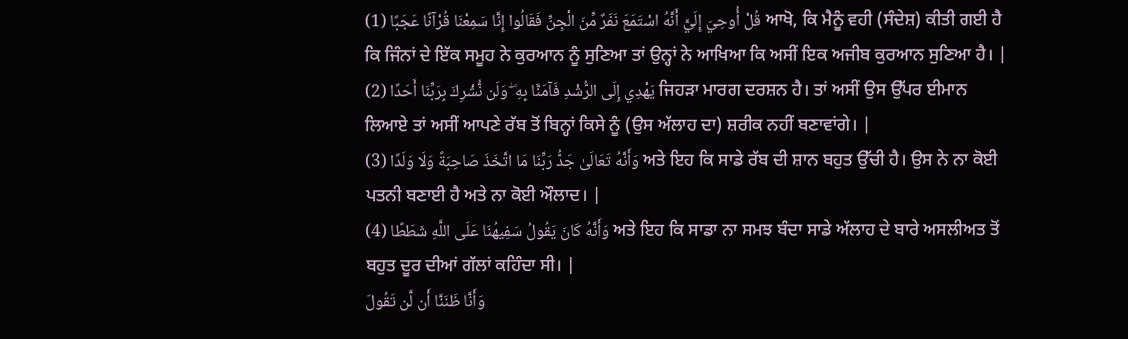قُلْ أُوحِيَ إِلَيَّ أَنَّهُ اسْتَمَعَ نَفَرٌ مِّنَ الْجِنِّ فَقَالُوا إِنَّا سَمِعْنَا قُرْآنًا عَجَبًا (1) ਆਖੋ, ਕਿ ਮੈਨੂੰ ਵਹੀ (ਸੰਦੇਸ਼) ਕੀਤੀ ਗਈ ਹੈ ਕਿ ਜਿੰਨਾਂ ਦੇ ਇੱਕ ਸਮੂਹ ਨੇ ਕੁਰਆਨ ਨੂੰ ਸੁਣਿਆ ਤਾਂ ਉਨ੍ਹਾਂ ਨੇ ਆਖਿਆ ਕਿ ਅਸੀਂ ਇਕ ਅਜੀਬ ਕੁਰਆਨ ਸੁਣਿਆ ਹੈ। |
يَهْدِي إِلَى الرُّشْدِ فَآمَنَّا بِهِ ۖ وَلَن نُّشْرِكَ بِرَبِّنَا أَحَدًا (2) ਜਿਹੜਾ ਮਾਰਗ ਦਰਸ਼ਨ ਹੈ। ਤਾਂ ਅਸੀਂ ਉਸ ਉੱਪਰ ਈਮਾਨ ਲਿਆਏ ਤਾਂ ਅਸੀਂ ਆਪਣੇ ਰੱਬ ਤੋਂ ਬਿਨ੍ਹਾਂ ਕਿਸੇ ਨੂੰ (ਉਸ ਅੱਲਾਹ ਦਾ) ਸ਼ਰੀਕ ਨਹੀਂ ਬਣਾਵਾਂਗੇ। |
وَأَنَّهُ تَعَالَىٰ جَدُّ رَبِّنَا مَا اتَّخَذَ صَاحِبَةً وَلَا وَلَدًا (3) ਅਤੇ ਇਹ ਕਿ ਸਾਡੇ ਰੱਬ ਦੀ ਸ਼ਾਨ ਬਹੁਤ ਉੱਚੀ ਹੈ। ਉਸ ਨੇ ਨਾ ਕੋਈ ਪਤਨੀ ਬਣਾਈ ਹੈ ਅਤੇ ਨਾ ਕੋਈ ਔਲਾਦ। |
وَأَنَّهُ كَانَ يَقُولُ سَفِيهُنَا عَلَى اللَّهِ شَطَطًا (4) ਅਤੇ ਇਹ ਕਿ ਸਾਡਾ ਨਾ ਸਮਝ ਬੰਦਾ ਸਾਡੇ ਅੱਲਾਹ ਦੇ ਬਾਰੇ ਅਸਲੀਅਤ ਤੋਂ ਬਹੁਤ ਦੂਰ ਦੀਆਂ ਗੱਲਾਂ ਕਹਿੰਦਾ ਸੀ। |
وَأَنَّا ظَنَنَّا أَن لَّن تَقُولَ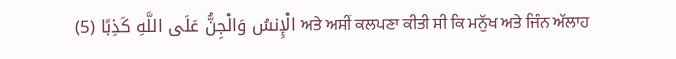الْإِنسُ وَالْجِنُّ عَلَى اللَّهِ كَذِبًا (5) ਅਤੇ ਅਸੀਂ ਕਲਪਣਾ ਕੀਤੀ ਸੀ ਕਿ ਮਨੁੱਖ ਅਤੇ ਜਿੰਨ ਅੱਲਾਹ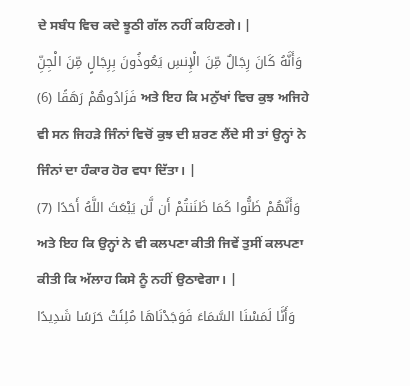ਦੇ ਸਬੰਧ ਵਿਚ ਕਦੇ ਝੂਠੀ ਗੱਲ ਨਹੀਂ ਕਹਿਣਗੇ। |
وَأَنَّهُ كَانَ رِجَالٌ مِّنَ الْإِنسِ يَعُوذُونَ بِرِجَالٍ مِّنَ الْجِنِّ فَزَادُوهُمْ رَهَقًا (6) ਅਤੇ ਇਹ ਕਿ ਮਨੁੱਖਾਂ ਵਿਚ ਕੁਝ ਅਜਿਹੇ ਵੀ ਸਨ ਜਿਹੜੇ ਜਿੰਨਾਂ ਵਿਚੋਂ ਕੁਝ ਦੀ ਸ਼ਰਣ ਲੈਂਦੇ ਸੀ ਤਾਂ ਉਨ੍ਹਾਂ ਨੇ ਜਿੰਨਾਂ ਦਾ ਹੰਕਾਰ ਹੋਰ ਵਧਾ ਦਿੱਤਾ। |
وَأَنَّهُمْ ظَنُّوا كَمَا ظَنَنتُمْ أَن لَّن يَبْعَثَ اللَّهُ أَحَدًا (7) ਅਤੇ ਇਹ ਕਿ ਉਨ੍ਹਾਂ ਨੇ ਵੀ ਕਲਪਣਾ ਕੀਤੀ ਜਿਵੇਂ ਤੁਸੀਂ ਕਲਪਣਾ ਕੀਤੀ ਕਿ ਅੱਲਾਹ ਕਿਸੇ ਨੂੰ ਨਹੀਂ ਉਠਾਵੇਗਾ। |
وَأَنَّا لَمَسْنَا السَّمَاءَ فَوَجَدْنَاهَا مُلِئَتْ حَرَسًا شَدِيدًا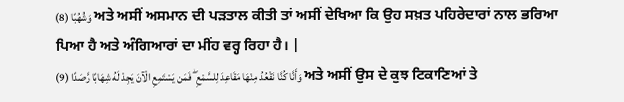وَشُهُبًا (8) ਅਤੇ ਅਸੀਂ ਅਸਮਾਨ ਦੀ ਪੜਤਾਲ ਕੀਤੀ ਤਾਂ ਅਸੀਂ ਦੇਖਿਆ ਕਿ ਉਹ ਸਖ਼ਤ ਪਹਿਰੇਦਾਰਾਂ ਨਾਲ ਭਰਿਆ ਪਿਆ ਹੈ ਅਤੇ ਅੰਗਿਆਰਾਂ ਦਾ ਮੀਂਹ ਵਰ੍ਹ ਰਿਹਾ ਹੈ। |
وَأَنَّا كُنَّا نَقْعُدُ مِنْهَا مَقَاعِدَ لِلسَّمْعِ ۖ فَمَن يَسْتَمِعِ الْآنَ يَجِدْ لَهُ شِهَابًا رَّصَدًا (9) ਅਤੇ ਅਸੀਂ ਉਸ ਦੇ ਕੁਝ ਟਿਕਾਣਿਆਂ ਤੇ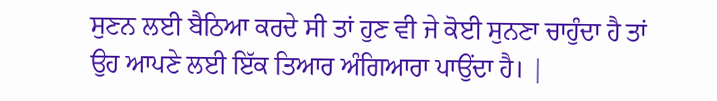ਸੁਣਨ ਲਈ ਬੈਠਿਆ ਕਰਦੇ ਸੀ ਤਾਂ ਹੁਣ ਵੀ ਜੇ ਕੋਈ ਸੁਨਣਾ ਚਾਹੁੰਦਾ ਹੈ ਤਾਂ ਉਹ ਆਪਣੇ ਲਈ ਇੱਕ ਤਿਆਰ ਅੰਗਿਆਰਾ ਪਾਉਂਦਾ ਹੈ। |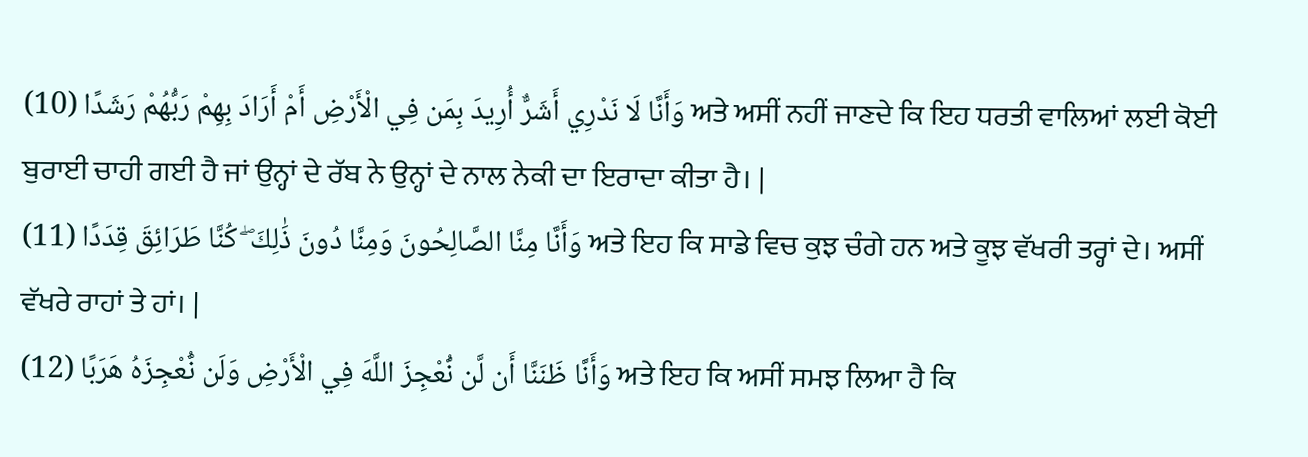وَأَنَّا لَا نَدْرِي أَشَرٌّ أُرِيدَ بِمَن فِي الْأَرْضِ أَمْ أَرَادَ بِهِمْ رَبُّهُمْ رَشَدًا (10) ਅਤੇ ਅਸੀਂ ਨਹੀਂ ਜਾਣਦੇ ਕਿ ਇਹ ਧਰਤੀ ਵਾਲਿਆਂ ਲਈ ਕੋਈ ਬੁਰਾਈ ਚਾਹੀ ਗਈ ਹੈ ਜਾਂ ਉਨ੍ਹਾਂ ਦੇ ਰੱਬ ਨੇ ਉਨ੍ਹਾਂ ਦੇ ਨਾਲ ਨੇਕੀ ਦਾ ਇਰਾਦਾ ਕੀਤਾ ਹੈ। |
وَأَنَّا مِنَّا الصَّالِحُونَ وَمِنَّا دُونَ ذَٰلِكَ ۖ كُنَّا طَرَائِقَ قِدَدًا (11) ਅਤੇ ਇਹ ਕਿ ਸਾਡੇ ਵਿਚ ਕੁਝ ਚੰਗੇ ਹਨ ਅਤੇ ਕੂਝ ਵੱਖਰੀ ਤਰ੍ਹਾਂ ਦੇ। ਅਸੀਂ ਵੱਖਰੇ ਰਾਹਾਂ ਤੇ ਹਾਂ। |
وَأَنَّا ظَنَنَّا أَن لَّن نُّعْجِزَ اللَّهَ فِي الْأَرْضِ وَلَن نُّعْجِزَهُ هَرَبًا (12) ਅਤੇ ਇਹ ਕਿ ਅਸੀਂ ਸਮਝ ਲਿਆ ਹੈ ਕਿ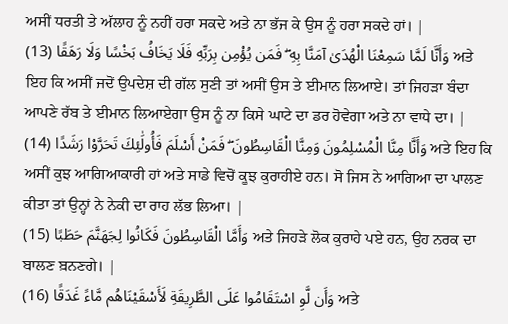ਅਸੀਂ ਧਰਤੀ ਤੇ ਅੱਲਾਹ ਨੂੰ ਨਹੀਂ ਹਰਾ ਸਕਦੇ ਅਤੇ ਨਾ ਭੱਜ ਕੇ ਉਸ ਨੂੰ ਹਰਾ ਸਕਦੇ ਹਾਂ। |
وَأَنَّا لَمَّا سَمِعْنَا الْهُدَىٰ آمَنَّا بِهِ ۖ فَمَن يُؤْمِن بِرَبِّهِ فَلَا يَخَافُ بَخْسًا وَلَا رَهَقًا (13) ਅਤੇ ਇਹ ਕਿ ਅਸੀਂ ਜਦੋਂ ਉਪਦੇਸ਼ ਦੀ ਗੱਲ ਸੁਣੀ ਤਾਂ ਅਸੀਂ ਉਸ ਤੇ ਈਮਾਨ ਲਿਆਏ। ਤਾਂ ਜਿਹੜਾ ਬੰਦਾ ਆਪਣੇ ਰੱਬ ਤੇ ਈਮਾਨ ਲਿਆਏਗਾ ਉਸ ਨੂੰ ਨਾ ਕਿਸੇ ਘਾਟੇ ਦਾ ਡਰ ਹੋਵੇਗਾ ਅਤੇ ਨਾ ਵਾਧੇ ਦਾ। |
وَأَنَّا مِنَّا الْمُسْلِمُونَ وَمِنَّا الْقَاسِطُونَ ۖ فَمَنْ أَسْلَمَ فَأُولَٰئِكَ تَحَرَّوْا رَشَدًا (14) ਅਤੇ ਇਹ ਕਿ ਅਸੀਂ ਕੁਝ ਆਗਿਆਕਾਰੀ ਹਾਂ ਅਤੇ ਸਾਡੇ ਵਿਚੋਂ ਕੂਝ ਕੁਰਾਹੀਏ ਹਨ। ਸੋ ਜਿਸ ਨੇ ਆਗਿਆ ਦਾ ਪਾਲਣ ਕੀਤਾ ਤਾਂ ਉਨ੍ਹਾਂ ਨੇ ਨੇਕੀ ਦਾ ਰਾਹ ਲੱਭ ਲਿਆ। |
وَأَمَّا الْقَاسِطُونَ فَكَانُوا لِجَهَنَّمَ حَطَبًا (15) ਅਤੇ ਜਿਹੜੇ ਲੋਕ ਕੁਰਾਹੇ ਪਏ ਹਨ, ਉਹ ਨਰਕ ਦਾ ਬਾਲਣ ਬ਼ਨਣਗੇ। |
وَأَن لَّوِ اسْتَقَامُوا عَلَى الطَّرِيقَةِ لَأَسْقَيْنَاهُم مَّاءً غَدَقًا (16) ਅਤੇ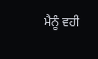ਮੈਨੂੰ ਵਹੀ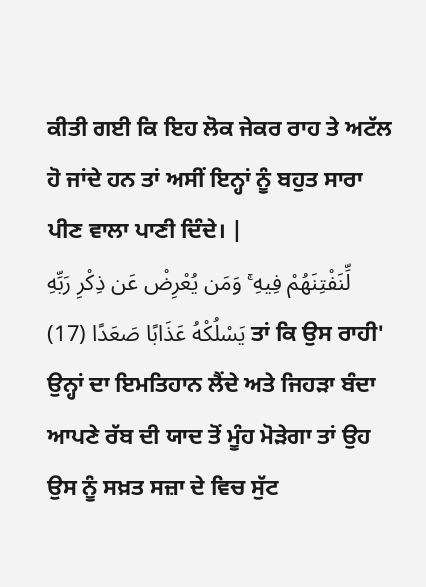ਕੀਤੀ ਗਈ ਕਿ ਇਹ ਲੋਕ ਜੇਕਰ ਰਾਹ ਤੇ ਅਟੱਲ ਹੋ ਜਾਂਦੇ ਹਨ ਤਾਂ ਅਸੀਂ ਇਨ੍ਹਾਂ ਨੂੰ ਬਹੁਤ ਸਾਰਾ ਪੀਣ ਵਾਲਾ ਪਾਣੀ ਦਿੰਦੇ। |
لِّنَفْتِنَهُمْ فِيهِ ۚ وَمَن يُعْرِضْ عَن ذِكْرِ رَبِّهِ يَسْلُكْهُ عَذَابًا صَعَدًا (17) ਤਾਂ ਕਿ ਉਸ ਰਾਹੀ' ਉਨ੍ਹਾਂ ਦਾ ਇਮਤਿਹਾਨ ਲੈਂਦੇ ਅਤੇ ਜਿਹੜਾ ਬੰਦਾ ਆਪਣੇ ਰੱਬ ਦੀ ਯਾਦ ਤੋਂ ਮੂੰਹ ਮੋੜੇਗਾ ਤਾਂ ਉਹ ਉਸ ਨੂੰ ਸਖ਼ਤ ਸਜ਼ਾ ਦੇ ਵਿਚ ਸੁੱਟ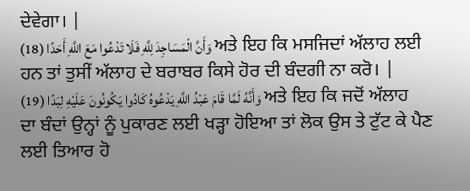ਦੇਵੇਗਾ। |
وَأَنَّ الْمَسَاجِدَ لِلَّهِ فَلَا تَدْعُوا مَعَ اللَّهِ أَحَدًا (18) ਅਤੇ ਇਹ ਕਿ ਮਸਜਿਦਾਂ ਅੱਲਾਹ ਲਈ ਹਨ ਤਾਂ ਤੁਸੀਂ ਅੱਲਾਹ ਦੇ ਬਰਾਬਰ ਕਿਸੇ ਹੋਰ ਦੀ ਬੰਦਗੀ ਨਾ ਕਰੋ। |
وَأَنَّهُ لَمَّا قَامَ عَبْدُ اللَّهِ يَدْعُوهُ كَادُوا يَكُونُونَ عَلَيْهِ لِبَدًا (19) ਅਤੇ ਇਹ ਕਿ ਜਦੋਂ ਅੱਲਾਹ ਦਾ ਬੰਦਾਂ ਉਨ੍ਹਾਂ ਨੂੰ ਪੁਕਾਰਣ ਲਈ ਖੜ੍ਹਾ ਹੋਇਆ ਤਾਂ ਲੋਕ ਉਸ ਤੇ ਟੁੱਟ ਕੇ ਪੈਣ ਲਈ ਤਿਆਰ ਹੋ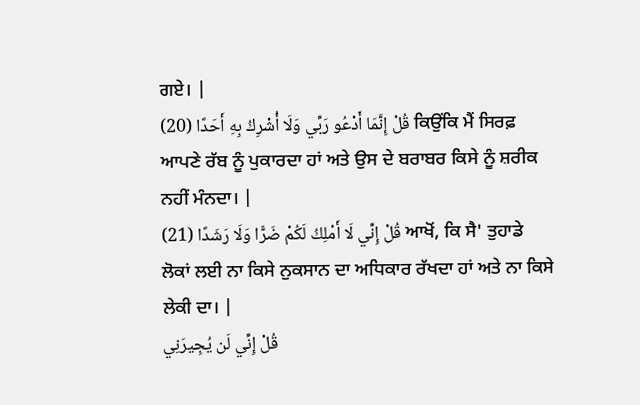ਗਏ। |
قُلْ إِنَّمَا أَدْعُو رَبِّي وَلَا أُشْرِكُ بِهِ أَحَدًا (20) ਕਿਉਂਕਿ ਮੈਂ ਸਿਰਫ਼ ਆਪਣੇ ਰੱਬ ਨੂੰ ਪੁਕਾਰਦਾ ਹਾਂ ਅਤੇ ਉਸ ਦੇ ਬਰਾਬਰ ਕਿਸੇ ਨੂੰ ਸ਼ਰੀਕ ਨਹੀਂ ਮੰਨਦਾ। |
قُلْ إِنِّي لَا أَمْلِكُ لَكُمْ ضَرًّا وَلَا رَشَدًا (21) ਆਖੋਂ, ਕਿ ਸੈ' ਤੁਹਾਡੇ ਲੋਕਾਂ ਲਈ ਨਾ ਕਿਸੇ ਨੁਕਸਾਨ ਦਾ ਅਧਿਕਾਰ ਰੱਖਦਾ ਹਾਂ ਅਤੇ ਨਾ ਕਿਸੇ ਲੇਕੀ ਦਾ। |
قُلْ إِنِّي لَن يُجِيرَنِي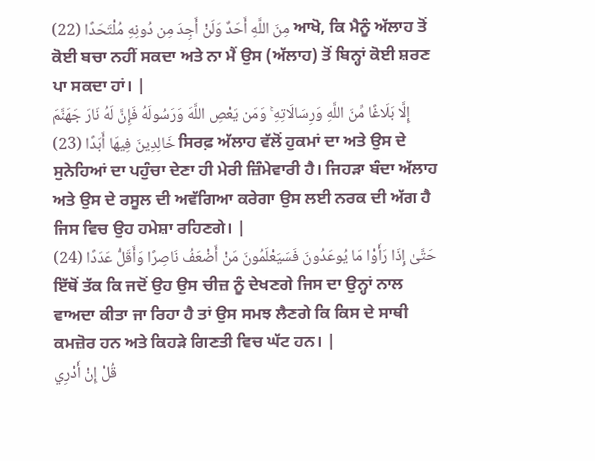مِنَ اللَّهِ أَحَدٌ وَلَنْ أَجِدَ مِن دُونِهِ مُلْتَحَدًا (22) ਆਖੋ, ਕਿ ਮੈਨੂੰ ਅੱਲਾਹ ਤੋਂ ਕੋਈ ਬਚਾ ਨਹੀਂ ਸਕਦਾ ਅਤੇ ਨਾ ਮੈਂ ਉਸ (ਅੱਲਾਹ) ਤੋਂ ਬਿਨ੍ਹਾਂ ਕੋਈ ਸ਼ਰਣ ਪਾ ਸਕਦਾ ਹਾਂ। |
إِلَّا بَلَاغًا مِّنَ اللَّهِ وَرِسَالَاتِهِ ۚ وَمَن يَعْصِ اللَّهَ وَرَسُولَهُ فَإِنَّ لَهُ نَارَ جَهَنَّمَ خَالِدِينَ فِيهَا أَبَدًا (23) ਸਿਰਫ਼ ਅੱਲਾਹ ਵੱਲੋਂ ਹੁਕਮਾਂ ਦਾ ਅਤੇ ਉਸ ਦੇ ਸੁਨੇਹਿਆਂ ਦਾ ਪਹੁੰਚਾ ਦੇਣਾ ਹੀ ਮੇਰੀ ਜ਼ਿੰਮੇਵਾਰੀ ਹੈ। ਜਿਹੜਾ ਬੰਦਾ ਅੱਲਾਹ ਅਤੇ ਉਸ ਦੇ ਰਸੂਲ ਦੀ ਅਵੱਗਿਆ ਕਰੇਗਾ ਉਸ ਲਈ ਨਰਕ ਦੀ ਅੱਗ ਹੈ ਜਿਸ ਵਿਚ ਉਹ ਹਮੇਸ਼ਾ ਰਹਿਣਗੇ। |
حَتَّىٰ إِذَا رَأَوْا مَا يُوعَدُونَ فَسَيَعْلَمُونَ مَنْ أَضْعَفُ نَاصِرًا وَأَقَلُّ عَدَدًا (24) ਇੱਥੋਂ ਤੱਕ ਕਿ ਜਦੋਂ ਉਹ ਉਸ ਚੀਜ਼ ਨੂੰ ਦੇਖਣਗੇ ਜਿਸ ਦਾ ਉਨ੍ਹਾਂ ਨਾਲ ਵਾਅਦਾ ਕੀਤਾ ਜਾ ਰਿਹਾ ਹੈ ਤਾਂ ਉਸ ਸਮਝ ਲੈਣਗੇ ਕਿ ਕਿਸ ਦੇ ਸਾਥੀ ਕਮਜ਼ੋਰ ਹਨ ਅਤੇ ਕਿਹੜੇ ਗਿਣਤੀ ਵਿਚ ਘੱਟ ਹਨ। |
قُلْ إِنْ أَدْرِي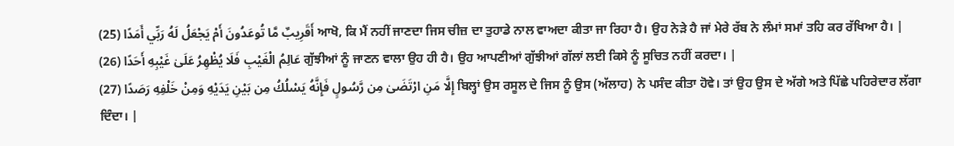أَقَرِيبٌ مَّا تُوعَدُونَ أَمْ يَجْعَلُ لَهُ رَبِّي أَمَدًا (25) ਆਖੋ, ਕਿ ਮੈਂ ਨਹੀਂ ਜਾਣਦਾ ਜਿਸ ਚੀਜ਼ ਦਾ ਤੁਹਾਡੇ ਨਾਲ ਵਾਅਦਾ ਕੀਤਾ ਜਾ ਰਿਹਾ ਹੈ। ਉਹ ਨੇੜੇ ਹੈ ਜਾਂ ਮੇਰੇ ਰੱਬ ਨੇ ਲੰਮਾਂ ਸਮਾਂ ਤਹਿ ਕਰ ਰੱਖਿਆ ਹੈ। |
عَالِمُ الْغَيْبِ فَلَا يُظْهِرُ عَلَىٰ غَيْبِهِ أَحَدًا (26) ਗੁੱਝੀਆਂ ਨੂੰ ਜਾਣਨ ਵਾਲਾ ਉਹ ਹੀ ਹੈ। ਉਹ ਆਪਣੀਆਂ ਗੁੱਝੀਆਂ ਗੱਲਾਂ ਲਈ ਕਿਸੇ ਨੂੰ ਸੂਚਿਤ ਨਹੀਂ ਕਰਦਾ। |
إِلَّا مَنِ ارْتَضَىٰ مِن رَّسُولٍ فَإِنَّهُ يَسْلُكُ مِن بَيْنِ يَدَيْهِ وَمِنْ خَلْفِهِ رَصَدًا (27) ਬਿਲ੍ਹਾਂ ਉਸ ਰਸੂਲ ਦੇ ਜਿਸ ਨੂੰ ਉਸ (ਅੱਲਾਹ) ਨੇ ਪਸੰਦ ਕੀਤਾ ਹੋਵੇ। ਤਾਂ ਉਹ ਉਸ ਦੇ ਅੱਗੇ ਅਤੇ ਪਿੱਛੇ ਪਹਿਰੇਦਾਰ ਲੱਗਾ ਦਿੰਦਾ। |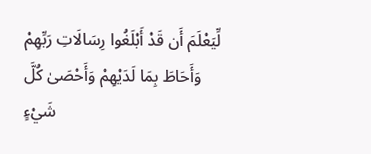لِّيَعْلَمَ أَن قَدْ أَبْلَغُوا رِسَالَاتِ رَبِّهِمْ وَأَحَاطَ بِمَا لَدَيْهِمْ وَأَحْصَىٰ كُلَّ شَيْءٍ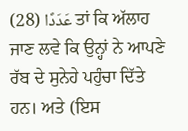عَدَدًا (28) ਤਾਂ ਕਿ ਅੱਲਾਹ ਜਾਣ ਲਵੇ ਕਿ ਉਨ੍ਹਾਂ ਨੇ ਆਪਣੇ ਰੱਬ ਦੇ ਸੁਨੇਹੇ ਪਹੁੰਚਾ ਦਿੱਤੇ ਹਨ। ਅਤੇ (ਇਸ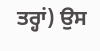ਤਰ੍ਹਾਂ) ਉਸ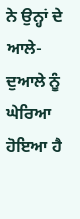ਨੇ ਉਨ੍ਹਾਂ ਦੇ ਆਲੇ-ਦੁਆਲੇ ਨੂੰ ਘੇਰਿਆ ਹੋਇਆ ਹੈ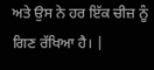ਅਤੇ ਉਸ ਨੇ ਹਰ ਇੱਕ ਚੀਜ਼ ਨੂੰ ਗਿਣ ਰੱਖਿਆ ਹੈ। |